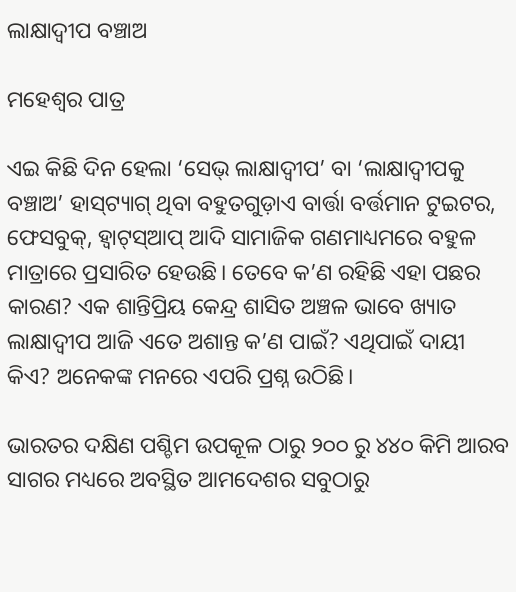ଲାକ୍ଷାଦ୍ବୀପ ବଞ୍ଚାଅ

ମହେଶ୍ବର ପାତ୍ର

ଏଇ କିଛି ଦିନ ହେଲା ‘ସେଭ୍‌ ଲାକ୍ଷାଦ୍ବୀପ’ ବା ‘ଲାକ୍ଷାଦ୍ବୀପକୁ ବଞ୍ଚାଅ’ ହାସ୍‌ଟ୍ୟାଗ୍ ଥିବା ବହୁତଗୁଡ଼ାଏ ବାର୍ତ୍ତା ବର୍ତ୍ତମାନ ଟୁଇଟର, ଫେସବୁକ୍, ହ୍ୱାଟ୍‌ସ୍‌ଆପ୍‌ ଆଦି ସାମାଜିକ ଗଣମାଧ୍ୟମରେ ବହୁଳ ମାତ୍ରାରେ ପ୍ରସାରିତ ହେଉଛି। ତେବେ କ’ଣ ରହିଛି ଏହା ପଛର କାରଣ? ଏକ ଶାନ୍ତିପ୍ରିୟ କେନ୍ଦ୍ର ଶାସିତ ଅଞ୍ଚଳ ଭାବେ ଖ୍ୟାତ ଲାକ୍ଷାଦ୍ବୀପ ଆଜି ଏତେ ଅଶାନ୍ତ କ’ଣ ପାଇଁ? ଏଥିପାଇଁ ଦାୟୀ କିଏ? ଅନେକଙ୍କ ମନରେ ଏପରି ପ୍ରଶ୍ନ ଉଠିଛି।

ଭାରତର ଦକ୍ଷିଣ ପଶ୍ଚିମ ଉପକୂଳ ଠାରୁ ୨୦୦ ରୁ ୪୪୦ କିମି ଆରବ ସାଗର ମଧ୍ୟରେ ଅବସ୍ଥିତ ଆମଦେଶର ସବୁଠାରୁ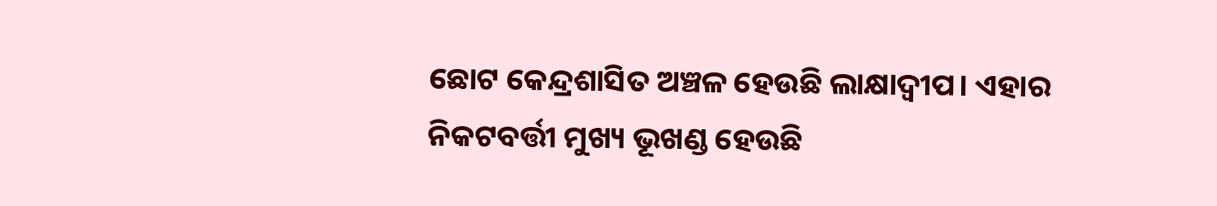ଛୋଟ କେନ୍ଦ୍ରଶାସିତ ଅଞ୍ଚଳ ହେଉଛି ଲାକ୍ଷାଦ୍ବୀପ। ଏହାର ନିକଟବର୍ତ୍ତୀ ମୁଖ୍ୟ ଭୂଖଣ୍ଡ ହେଉଛି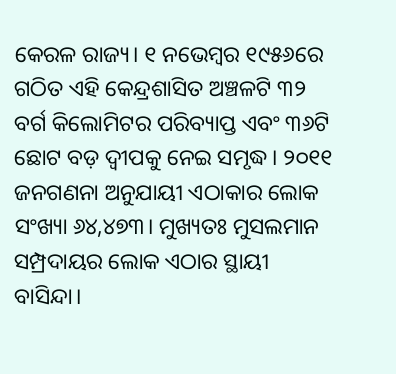କେରଳ ରାଜ୍ୟ। ୧ ନଭେମ୍ବର ୧୯୫୬ରେ ଗଠିତ ଏହି କେନ୍ଦ୍ରଶାସିତ ଅଞ୍ଚଳଟି ୩୨ ବର୍ଗ କିଲୋମିଟର ପରିବ୍ୟାପ୍ତ ଏବଂ ୩୬ଟି ଛୋଟ ବଡ଼ ଦ୍ବୀପକୁ ନେଇ ସମୃଦ୍ଧ। ୨୦୧୧ ଜନଗଣନା ଅନୁଯାୟୀ ଏଠାକାର ଲୋକ ସଂଖ୍ୟା ୬୪,୪୭୩। ମୁଖ୍ୟତଃ ମୁସଲମାନ ସମ୍ପ୍ରଦାୟର ଲୋକ ଏଠାର ସ୍ଥାୟୀ ବାସିନ୍ଦା।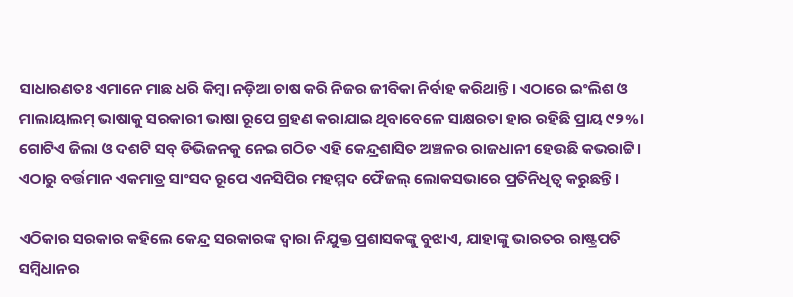ସାଧାରଣତଃ ଏମାନେ ମାଛ ଧରି କିମ୍ବା ନଡ଼ିଆ ଚାଷ କରି ନିଜର ଜୀବିକା ନିର୍ବାହ କରିଥାନ୍ତି। ଏଠାରେ ଇଂଲିଶ ଓ ମାଲାୟାଲମ୍‌ ଭାଷାକୁ ସରକାରୀ ଭାଷା ରୂପେ ଗ୍ରହଣ କରାଯାଇ ଥିବାବେଳେ ସାକ୍ଷରତା ହାର ରହିଛି ପ୍ରାୟ ୯୨%। ଗୋଟିଏ ଜିଲା ଓ ଦଶଟି ସବ୍ ଡିଭିଜନକୁ ନେଇ ଗଠିତ ଏହି କେନ୍ଦ୍ରଶାସିତ ଅଞ୍ଚଳର ରାଜଧାନୀ ହେଉଛି କଭରାଟ୍ଟି। ଏଠାରୁ ବର୍ତ୍ତମାନ ଏକମାତ୍ର ସାଂସଦ ରୂପେ ଏନସିପିର ମହମ୍ମଦ ଫୈଜଲ୍ ଲୋକସଭାରେ ପ୍ରତିନିଧିତ୍ବ କରୁଛନ୍ତି।

ଏଠିକାର ସରକାର କହିଲେ କେନ୍ଦ୍ର ସରକାରଙ୍କ ଦ୍ବାରା ନିଯୁକ୍ତ ପ୍ରଶାସକଙ୍କୁ ବୁଝାଏ, ଯାହାଙ୍କୁ ଭାରତର ରାଷ୍ଟ୍ରପତି ସମ୍ବିଧାନର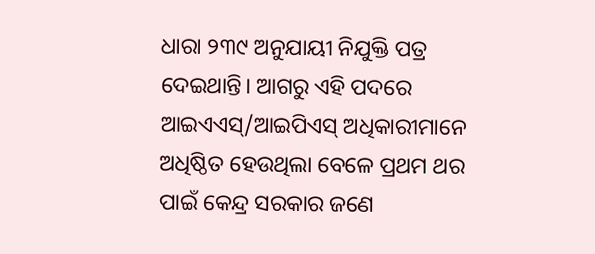ଧାରା ୨୩୯ ଅନୁଯାୟୀ ନିଯୁକ୍ତି ପତ୍ର ଦେଇଥାନ୍ତି। ଆଗରୁ ଏହି ପଦରେ ଆଇଏଏସ୍/ଆଇପିଏସ୍ ଅଧିକାରୀମାନେ ଅଧିଷ୍ଠିତ ହେଉଥିଲା ବେଳେ ପ୍ରଥମ ଥର ପାଇଁ କେନ୍ଦ୍ର ସରକାର ଜଣେ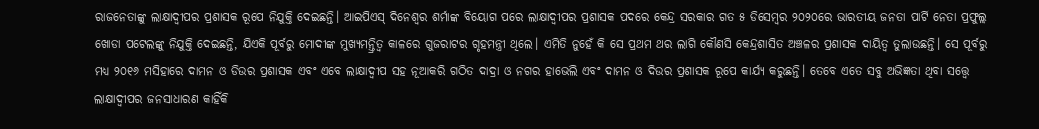ରାଜନେତାଙ୍କୁ ଲାକ୍ଷାଦ୍ବୀପର ପ୍ରଶାସକ ରୂପେ ନିଯୁକ୍ତି ଦେଇଛନ୍ତି। ଆଇପିଏସ୍ ଦିନେଶ୍ୱର ଶର୍ମାଙ୍କ ବିୟୋଗ ପରେ ଲାକ୍ଷାଦ୍ବୀପର ପ୍ରଶାସକ ପଦରେ କେନ୍ଦ୍ର ସରକାର ଗତ ୫ ଡିସେମ୍ବର ୨୦୨୦ରେ ଭାରତୀୟ ଜନତା ପାର୍ଟି ନେତା ପ୍ରଫୁଲ୍ଲ ଖୋଡା ପଟେଲଙ୍କୁ ନିଯୁକ୍ତି ଦେଇଛନ୍ତି, ଯିଏକି ପୂର୍ବରୁ ମୋଦୀଙ୍କ ମୁଖ୍ୟମନ୍ତ୍ରିତ୍ବ କାଳରେ ଗୁଜରାଟର ଗୃହମନ୍ତ୍ରୀ ଥିଲେ। ଏମିତି ନୁହେଁ କି ସେ ପ୍ରଥମ ଥର ଲାଗି କୌଣସି କେନ୍ଦ୍ରଶାସିତ ଅଞ୍ଚଳର ପ୍ରଶାସକ ଦାୟିତ୍ବ ତୁଲାଉଛନ୍ତି। ସେ ପୂର୍ବରୁ ମଧ୍ୟ ୨୦୧୬ ମସିହାରେ ଦାମନ ଓ ଡିଉର ପ୍ରଶାସକ ଏବଂ ଏବେ ଲାକ୍ଷାଦ୍ବୀପ ସହ ନୂଆକରି ଗଠିତ ଦାଦ୍ରା ଓ ନଗର ହାଭେଲି ଏବଂ ଦାମନ ଓ ଦିଉର ପ୍ରଶାସକ ରୂପେ କାର୍ଯ୍ୟ କରୁଛନ୍ତି। ତେବେ ଏତେ ସବୁ ଅଭିଜ୍ଞତା ଥିବା ସତ୍ତ୍ବେ ଲାକ୍ଷାଦ୍ବୀପର ଜନସାଧାରଣ କାହିଁକି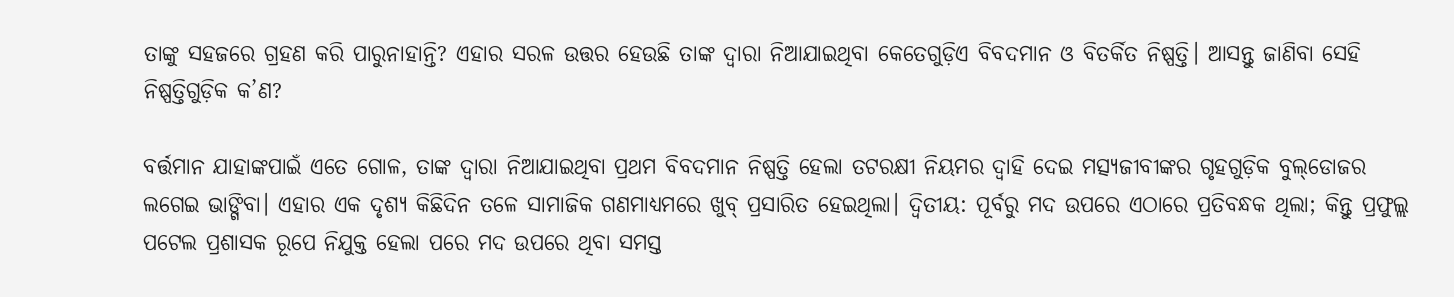ତାଙ୍କୁ ସହଜରେ ଗ୍ରହଣ କରି ପାରୁନାହାନ୍ତି? ଏହାର ସରଳ ଉତ୍ତର ହେଉଛି ତାଙ୍କ ଦ୍ବାରା ନିଆଯାଇଥିବା କେତେଗୁଡ଼ିଏ ବିବଦମାନ ଓ ବିତର୍କିତ ନିଷ୍ପତ୍ତି। ଆସନ୍ତୁ ଜାଣିବା ସେହି ନିଷ୍ପତ୍ତିଗୁଡ଼ିକ କ’ଣ?

ବର୍ତ୍ତମାନ ଯାହାଙ୍କପାଇଁ ଏତେ ଗୋଳ, ତାଙ୍କ ଦ୍ବାରା ନିଆଯାଇଥିବା ପ୍ରଥମ ବିବଦମାନ ନିଷ୍ପତ୍ତି ହେଲା ତଟରକ୍ଷୀ ନିୟମର ଦ୍ୱାହି ଦେଇ ମତ୍ସ୍ୟଜୀବୀଙ୍କର ଗୃହଗୁଡ଼ିକ ବୁଲ୍‌ଡୋଜର ଲଗେଇ ଭାଙ୍ଗିବା। ଏହାର ଏକ ଦୃଶ୍ୟ କିଛିଦିନ ତଳେ ସାମାଜିକ ଗଣମାଧ୍ୟମରେ ଖୁବ୍ ପ୍ରସାରିତ ହେଇଥିଲା। ଦ୍ବିତୀୟ: ପୂର୍ବରୁ ମଦ ଉପରେ ଏଠାରେ ପ୍ରତିବନ୍ଧକ ଥିଲା; କିନ୍ତୁ ପ୍ରଫୁଲ୍ଲ ପଟେଲ ପ୍ରଶାସକ ରୂପେ ନିଯୁକ୍ତ ହେଲା ପରେ ମଦ ଉପରେ ଥିବା ସମସ୍ତ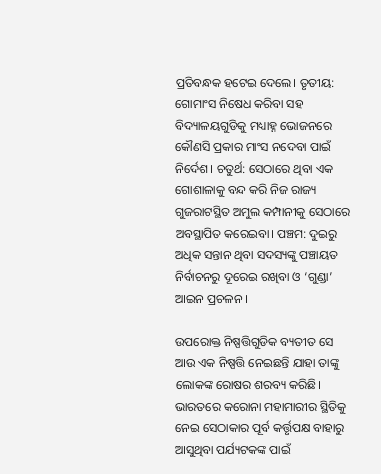ପ୍ରତିବନ୍ଧକ ହଟେଇ ଦେଲେ। ତୃତୀୟ: ଗୋମାଂସ ନିଷେଧ କରିବା ସହ ବିଦ୍ୟାଳୟଗୁଡିକୁ ମଧ୍ୟାହ୍ନ ଭୋଜନରେ କୌଣସି ପ୍ରକାର ମାଂସ ନଦେବା ପାଇଁ ନିର୍ଦେଶ। ଚତୁର୍ଥ: ସେଠାରେ ଥିବା ଏକ ଗୋଶାଳାକୁ ବନ୍ଦ କରି ନିଜ ରାଜ୍ୟ ଗୁଜରାଟସ୍ଥିତ ଅମୁଲ କମ୍ପାନୀକୁ ସେଠାରେ ଅବସ୍ଥାପିତ କରେଇବା। ପଞ୍ଚମ: ଦୁଇରୁ ଅଧିକ ସନ୍ତାନ ଥିବା ସଦସ୍ୟଙ୍କୁ ପଞ୍ଚାୟତ ନିର୍ବାଚନରୁ ଦୂରେଇ ରଖିବା ଓ ‘ଗୁଣ୍ଡା’ ଆଇନ ପ୍ରଚଳନ ।

ଉପରୋକ୍ତ ନିଷ୍ପତ୍ତିଗୁଡିକ ବ୍ୟତୀତ ସେ ଆଉ ଏକ ନିଷ୍ପତ୍ତି ନେଇଛନ୍ତି ଯାହା ତାଙ୍କୁ ଲୋକଙ୍କ ରୋଷର ଶରବ୍ୟ କରିଛି। ଭାରତରେ କରୋନା ମହାମାରୀର ସ୍ଥିତିକୁ ନେଇ ସେଠାକାର ପୂର୍ବ କର୍ତ୍ତୃପକ୍ଷ ବାହାରୁ ଆସୁଥିବା ପର୍ଯ୍ୟଟକଙ୍କ ପାଇଁ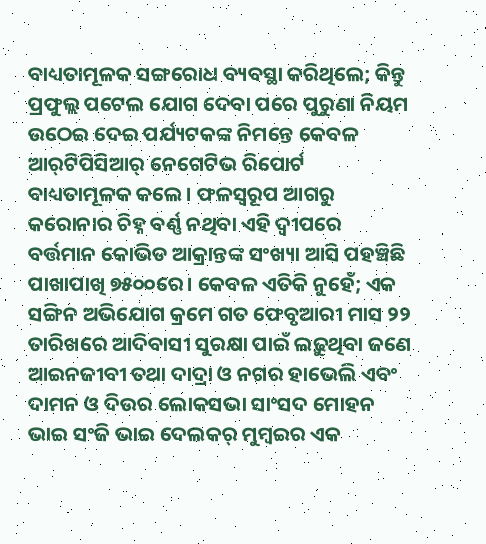ବାଧ୍ୟତାମୂଳକ ସଙ୍ଗରୋଧ ବ୍ୟବସ୍ଥା କରିଥିଲେ; କିନ୍ତୁ ପ୍ରଫୁଲ୍ଲ ପଟେଲ ଯୋଗ ଦେବା ପରେ ପୁରୁଣା ନିୟମ ଉଠେଇ ଦେଇ ପର୍ଯ୍ୟଟକଙ୍କ ନିମନ୍ତେ କେବଳ ଆର୍‌ଟିପିସିଆର୍ ନେଗେଟିଭ ରିପୋର୍ଟ ବାଧ୍ୟତାମୂଳକ କଲେ। ଫଳସ୍ୱରୂପ ଆଗରୁ କରୋନାର ଚିହ୍ନ ବର୍ଣ୍ଣ ନଥିବା ଏହି ଦ୍ବୀପରେ ବର୍ତ୍ତମାନ କୋଭିଡ ଆକ୍ରାନ୍ତଙ୍କ ସଂଖ୍ୟା ଆସି ପହଞ୍ଚିଛି ପାଖାପାଖି ୭୫୦୦ରେ। କେବଳ ଏତିକି ନୁହେଁ; ଏକ ସଙ୍ଗିନ ଅଭିଯୋଗ କ୍ରମେ ଗତ ଫେବୃଆରୀ ମାସ ୨୨ ତାରିଖରେ ଆଦିବାସୀ ସୁରକ୍ଷା ପାଇଁ ଲଢ଼ୁଥିବା ଜଣେ ଆଇନଜୀବୀ ତଥା ଦାଦ୍ରା ଓ ନଗର ହାଭେଲି ଏବଂ ଦାମନ ଓ ଦିଉର ଲୋକସଭା ସାଂସଦ ମୋହନ ଭାଇ ସଂଜି ଭାଇ ଦେଲକର୍ ମୁମ୍ବଇର ଏକ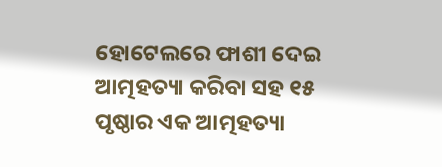ହୋଟେଲରେ ଫାଶୀ ଦେଇ ଆତ୍ମହତ୍ୟା କରିବା ସହ ୧୫ ପୃଷ୍ଠାର ଏକ ଆତ୍ମହତ୍ୟା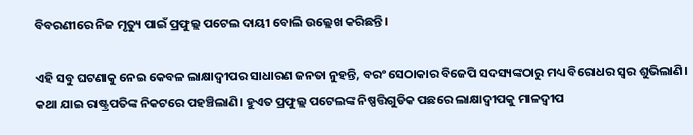ବିବରଣୀରେ ନିଜ ମୃତ୍ୟୁ ପାଇଁ ପ୍ରଫୁଲ୍ଲ ପଟେଲ ଦାୟୀ ବୋଲି ଉଲ୍ଲେଖ କରିଛନ୍ତି।

ଏହି ସବୁ ଘଟଣାକୁ ନେଇ କେବଳ ଲାକ୍ଷାଦ୍ବୀପର ସାଧାରଣ ଜନତା ନୁହନ୍ତି, ବରଂ ସେଠାକାର ବିଜେପି ସଦସ୍ୟଙ୍କଠାରୁ ମଧ୍ୟ ବିରୋଧର ସ୍ୱର ଶୁଭିଲାଣି। କଥା ଯାଇ ରାଷ୍ଟ୍ରପତିଙ୍କ ନିକଟରେ ପହଞ୍ଚିଲାଣି। ହୁଏତ ପ୍ରଫୁଲ୍ଲ ପଟେଲଙ୍କ ନିଷ୍ପତ୍ତିଗୁଡିକ ପଛରେ ଲାକ୍ଷାଦ୍ବୀପକୁ ମାଳଦ୍ବୀପ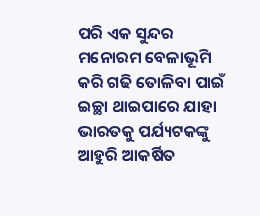ପରି ଏକ ସୁନ୍ଦର ମନୋରମ ବେଳାଭୂମି କରି ଗଢି ତୋଳିବା ପାଇଁ ଇଚ୍ଛା ଥାଇପାରେ ଯାହା ଭାରତକୁ ପର୍ଯ୍ୟଟକଙ୍କୁ ଆହୁରି ଆକର୍ଷିତ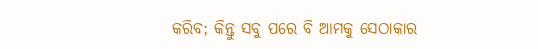କରିବ; କିନ୍ତୁ ସବୁ ପରେ ବି ଆମକୁ ସେଠାକାର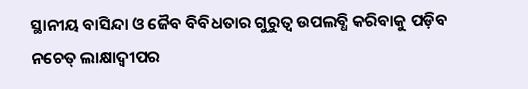ସ୍ଥାନୀୟ ବାସିନ୍ଦା ଓ ଜୈବ ବିବିଧତାର ଗୁରୁତ୍ବ ଉପଲବ୍ଧି କରିବାକୁ ପଡ଼ିବ ନଚେତ୍‌ ଲାକ୍ଷାଦ୍ବୀପର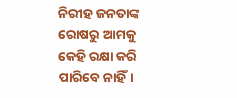ନିରୀହ ଜନତାଙ୍କ ରୋଷରୁ ଆମକୁ କେହି ରକ୍ଷା କରି ପାରିବେ ନାହିଁ।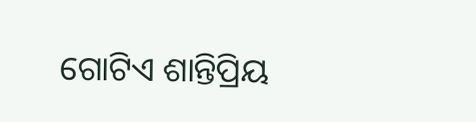ଗୋଟିଏ ଶାନ୍ତିପ୍ରିୟ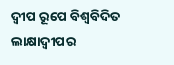ଦ୍ବୀପ ରୂପେ ବିଶ୍ବବିଦିତ ଲାକ୍ଷାଦ୍ବୀପର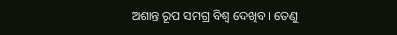ଅଶାନ୍ତ ରୂପ ସମଗ୍ର ବିଶ୍ୱ ଦେଖିବ। ତେଣୁ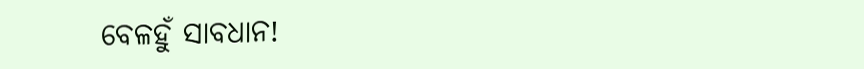ବେଳହୁଁ ସାବଧାନ!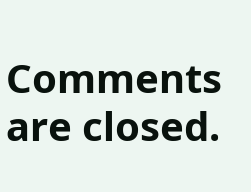Comments are closed.